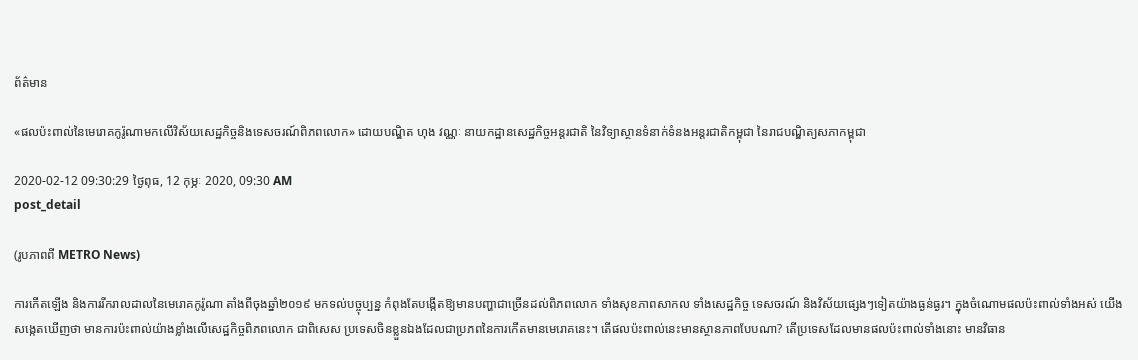ព័ត៌មាន

«ផលប៉ះពាល់នៃមេរោគកូរ៉ូណាមកលើវិស័យសេដ្ឋកិច្ចនិងទេសចរណ៍ពិភពលោក» ដោយបណ្ឌិត ហុង វណ្ណៈ នាយកដ្ឋានសេដ្ឋកិច្ចអន្តរជាតិ នៃវិទ្យាស្ថានទំនាក់ទំនងអន្តរជាតិកម្ពុជា នៃរាជបណ្ឌិត្យសភាកម្ពុជា

2020-02-12 09:30:29 ថ្ងៃពុធ, 12 កុម្ភៈ 2020, 09:30 AM
post_detail

(រូបភាពពី METRO News)

ការកើតឡើង និងការរីករាលដាលនៃមេរោគកូរ៉ូណា តាំងពីចុងឆ្នាំ២០១៩ មកទល់បច្ចុប្បន្ន កំពុងតែបង្កើតឱ្យមានបញ្ហាជាច្រើនដល់ពិភពលោក ទាំងសុខភាពសាកល ទាំងសេដ្ឋកិច្ច ទេសចរណ៍ និងវិស័យផ្សេងៗទៀតយ៉ាងធ្ងន់ធ្ងរ។ ក្នុងចំណោមផលប៉ះពាល់ទាំងអស់ យើងសង្កេតឃើញថា មានការប៉ះពាល់យ៉ាងខ្លាំងលើសេដ្ឋកិច្ចពិភពលោក ជាពិសេស ប្រទេសចិនខ្លួនឯងដែលជាប្រភពនៃការកើតមានមេរោគនេះ។ តើផលប៉ះពាល់នេះមានស្ថានភាពបែបណា? តើប្រទេសដែលមានផលប៉ះពាល់ទាំងនោះ មានវិធាន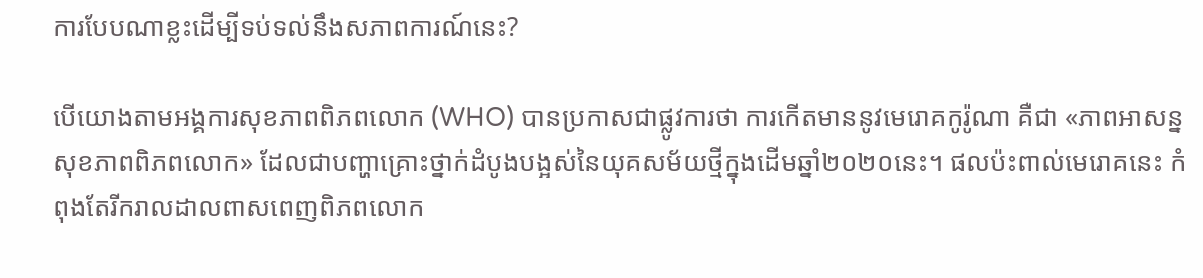ការបែបណាខ្លះដើម្បីទប់ទល់នឹងសភាពការណ៍នេះ?

បើយោងតាមអង្គការសុខភាពពិភពលោក (WHO) បានប្រកាសជាផ្លូវការថា ការកើតមាននូវមេរោគកូរ៉ូណា គឺជា «ភាពអាសន្នសុខភាពពិភពលោក» ដែលជាបញ្ហាគ្រោះថ្នាក់ដំបូងបង្អស់នៃយុគសម័យថ្មីក្នុងដើមឆ្នាំ២០២០នេះ។ ផលប៉ះពាល់មេរោគនេះ កំពុងតែរីករាលដាលពាសពេញពិភពលោក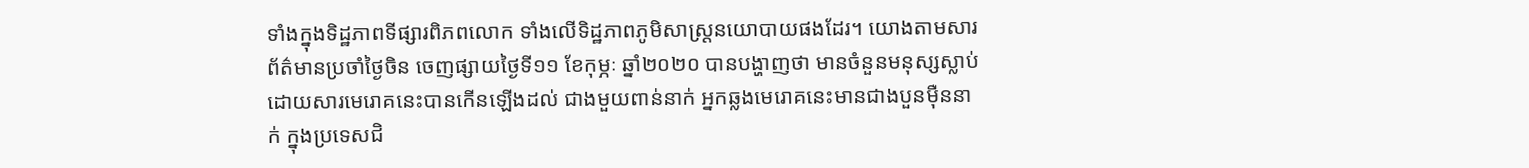ទាំងក្នុងទិដ្ឋភាពទីផ្សារពិភពលោក ទាំងលើទិដ្ឋភាពភូមិសាស្ត្រនយោបាយផងដែរ។ យោងតាមសារព័ត៌មានប្រចាំថ្ងៃចិន ចេញផ្សាយថ្ងៃទី១១ ខែកុម្ភៈ ឆ្នាំ២០២០ បានបង្ហាញថា មានចំនួនមនុស្សស្លាប់ដោយសារមេរោគនេះបានកើនឡើងដល់ ជាងមួយពាន់នាក់ អ្នកឆ្លងមេរោគនេះមានជាងបួនម៉ឺននាក់ ក្នុងប្រទេសជិ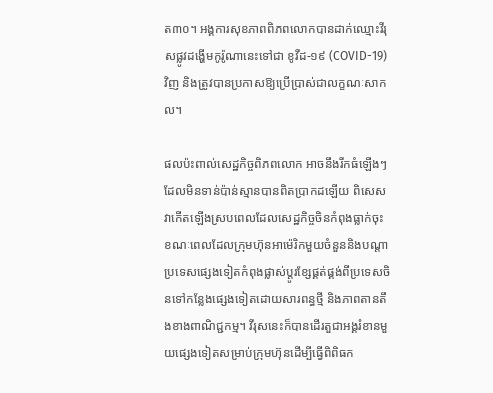ត៣០។ អង្គការសុខភាពពិភពលោកបានដាក់ឈ្មោះវីរុសផ្លូវដង្ហើមកូរ៉ូណានេះទៅជា ខូវីដ-១៩ (COVID-19) វិញ និងត្រូវបានប្រកាសឱ្យប្រើប្រាស់ជាលក្ខណៈសាកល។

ផលប៉ះពាល់សេដ្ឋកិច្ចពិភពលោក អាចនឹងរីកធំឡើងៗដែលមិនទាន់ប៉ាន់ស្មានបានពិតប្រាកដឡើយ ពិសេស វាកើតឡើងស្របពេលដែលសេដ្ឋកិច្ចចិនកំពុងធ្លាក់ចុះ ខណៈពេលដែលក្រុមហ៊ុនអាម៉េរិកមួយចំនួននិងបណ្តាប្រទេសផ្សេងទៀតកំពុងផ្លាស់ប្តូរខ្សែផ្គត់ផ្គង់ពីប្រទេសចិនទៅកន្លែងផ្សេងទៀតដោយសារពន្ធថ្មី និងភាពតានតឹងខាងពាណិជ្ជកម្ម។ វីរុសនេះក៏បានដើរតួជាអង្គរំខានមួយផ្សេងទៀតសម្រាប់ក្រុមហ៊ុនដើម្បីធ្វើពិពិធក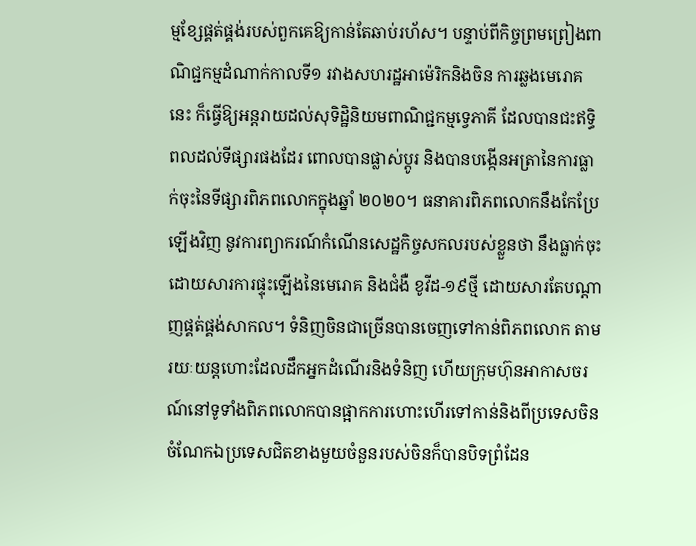ម្មខ្សែផ្គត់ផ្គង់របស់ពួកគេឱ្យកាន់តែឆាប់រហ័ស។ បន្ទាប់ពីកិច្ចព្រមព្រៀងពាណិជ្ជកម្មដំណាក់កាលទី១ រវាងសហរដ្ឋអាម៉េរិកនិងចិន ការឆ្លងមេរោគនេះ ក៏ធ្វើឱ្យអន្តរាយដល់សុទិដ្ឋិនិយមពាណិជ្ជកម្មទ្វេភាគី ដែលបានជះឥទ្ធិពលដល់ទីផ្សារផងដែរ ពោលបានផ្លាស់ប្តូរ និងបានបង្កើនអត្រានៃការធ្លាក់ចុះនៃទីផ្សារពិភពលោកក្នុងឆ្នាំ ២០២០។ ធនាគារពិភពលោកនឹងកែប្រែឡើងវិញ នូវការព្យាករណ៍កំណើនសេដ្ឋកិច្ចសកលរបស់ខ្លួនថា នឹងធ្លាក់ចុះដោយសារការផ្ទុះឡើងនៃមេរោគ និងជំងឺ ខូវីដ-១៩ថ្មី ដោយសារតែបណ្តាញផ្គត់ផ្គង់សាកល។ ទំនិញចិនជាច្រើនបានចេញទៅកាន់ពិភពលោក តាមរយៈយន្តហោះដែលដឹកអ្នកដំណើរនិងទំនិញ ហើយក្រុមហ៊ុនអាកាសចរណ៍នៅទូទាំងពិភពលោកបានផ្អាកការហោះហើរទៅកាន់និងពីប្រទេសចិន ចំណែកឯប្រទេសជិតខាងមួយចំនួនរបស់ចិនក៏បានបិទព្រំដែន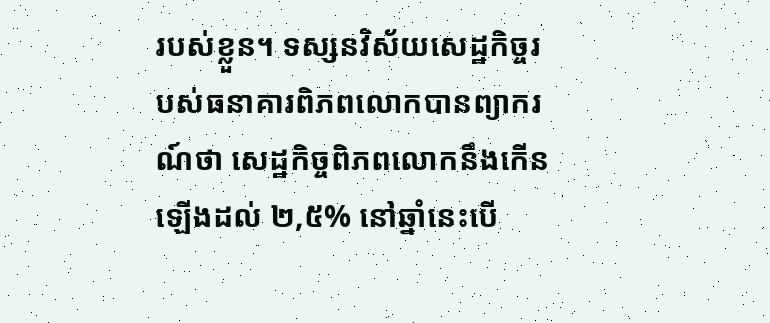របស់ខ្លួន។ ទស្សនវិស័យសេដ្ឋកិច្ចរបស់ធនាគារពិភពលោកបានព្យាករណ៍ថា សេដ្ឋកិច្ចពិភពលោកនឹងកើនឡើងដល់ ២,៥% នៅឆ្នាំនេះបើ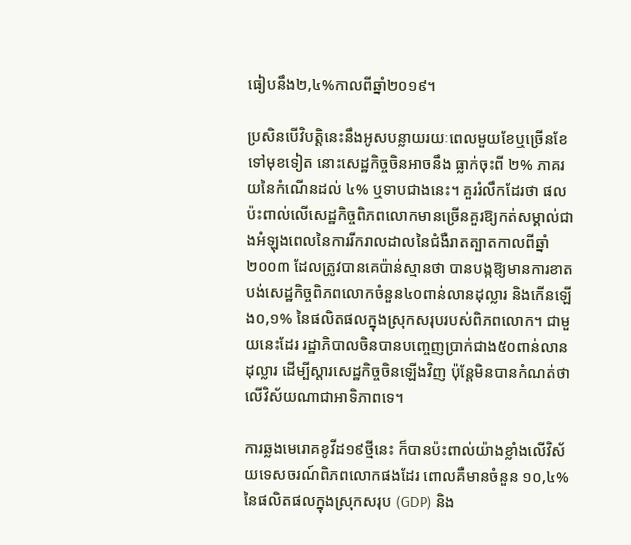ធៀបនឹង២,៤%កាលពីឆ្នាំ២០១៩។

ប្រសិនបើវិបត្តិនេះនឹងអូសបន្លាយរយៈពេលមួយខែឬច្រើនខែទៅមុខទៀត នោះសេដ្ឋកិច្ចចិនអាចនឹង ធ្លាក់ចុះពី ២% ភាគរយនៃកំណើនដល់ ៤% ឬទាបជាងនេះ។ គួររំលឹកដែរថា ផលប៉ះពាល់លើសេដ្ឋកិច្ចពិភពលោកមានច្រើនគួរឱ្យកត់សម្គាល់ជាងអំឡុងពេលនៃការរីករាលដាលនៃជំងឺរាតត្បាតកាលពីឆ្នាំ២០០៣ ដែលត្រូវបានគេប៉ាន់ស្មានថា បានបង្កឱ្យមានការខាតបង់សេដ្ឋកិច្ចពិភពលោកចំនួន៤០ពាន់លានដុល្លារ និងកើនឡើង០,១% នៃផលិតផលក្នុងស្រុកសរុបរបស់ពិភពលោក។ ជាមួយនេះដែរ រដ្ឋាភិបាលចិនបានបញ្ចេញប្រាក់ជាង៥០ពាន់លានដុល្លារ ដើម្បីស្តារសេដ្ឋកិច្ចចិនឡើងវិញ ប៉ុន្តែមិនបានកំណត់ថា លើវិស័យណាជាអាទិភាពទេ។

ការឆ្លងមេរោគខូវីដ១៩ថ្មីនេះ ក៏បានប៉ះពាល់យ៉ាងខ្លាំងលើវិស័យទេសចរណ៍ពិភពលោកផងដែរ ពោលគឺមានចំនួន ១០,៤% នៃផលិតផលក្នុងស្រុកសរុប (GDP) និង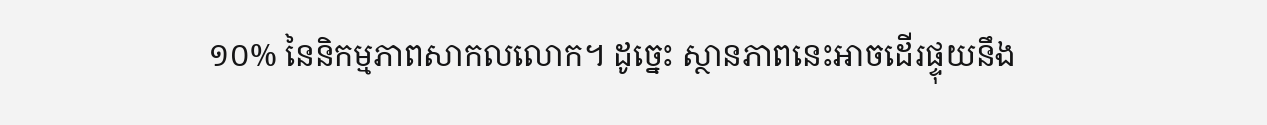១០% នៃនិកម្មភាពសាកលលោក។ ដូច្នេះ ស្ថានភាពនេះអាចដើរផ្ទុយនឹង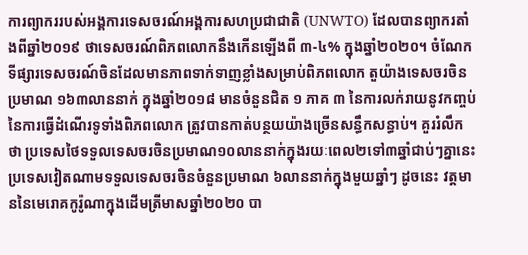ការព្យាកររបស់អង្គការទេសចរណ៍អង្គការសហប្រជាជាតិ (UNWTO) ដែលបានព្យាករតាំងពីឆ្នាំ២០១៩ ថាទេសចរណ៍ពិភពលោកនឹងកើនឡើងពី ៣-៤% ក្នុងឆ្នាំ២០២០។ ចំណែកទីផ្សារទេសចរណ៍ចិនដែលមានភាពទាក់ទាញខ្លាំងសម្រាប់ពិភពលោក តួយ៉ាងទេសចរចិនប្រមាណ ១៦៣លាននាក់ ក្នុងឆ្នាំ២០១៨ មានចំនួនជិត ១ ភាគ ៣ នៃការលក់រាយនូវកញ្ចប់នៃការធ្វើដំណើរទូទាំងពិភពលោក ត្រូវបានកាត់បន្ថយយ៉ាងច្រើនសន្ធឹកសន្ធាប់។ គួររំលឹកថា ប្រទេសថៃទទួលទេសចរចិនប្រមាណ១០លាននាក់ក្នុងរយៈពេល២ទៅ៣ឆ្នាំជាប់ៗគ្នានេះ ប្រទេសវៀតណាមទទួលទេសចរចិនចំនួនប្រមាណ ៦លាននាក់ក្នុងមួយឆ្នាំៗ ដូចនេះ វត្តមាននៃមេរោគកូរ៉ូណាក្នុងដើមត្រីមាសឆ្នាំ២០២០ បា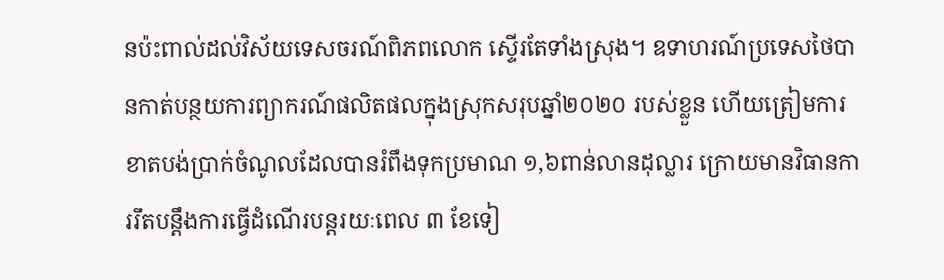នប៉ះពាល់ដល់វិស័យទេសចរណ៍ពិភពលោក ស្ទើរតែទាំងស្រុង។ ឧទាហរណ៍ប្រទេសថៃបានកាត់បន្ថយការព្យាករណ៍ផលិតផលក្នុងស្រុកសរុបឆ្នាំ២០២០ របស់ខ្លួន ហើយត្រៀមការខាតបង់ប្រាក់ចំណូលដែលបានរំពឹងទុកប្រមាណ ១,៦ពាន់លានដុល្លារ ក្រោយមានវិធានការរឹតបន្តឹងការធ្វើដំណើរបន្តរយៈពេល ៣ ខែទៀ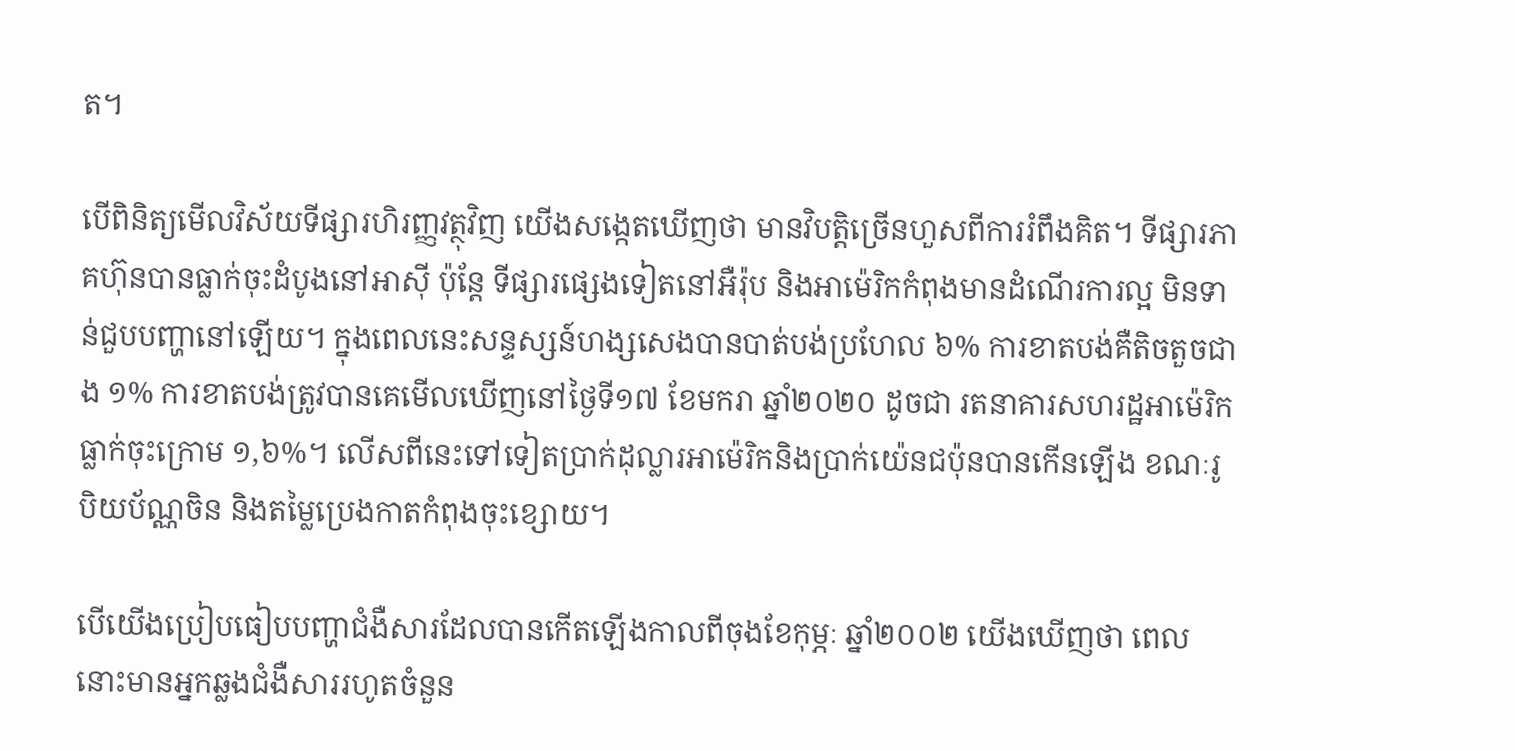ត។

បើពិនិត្យមើលវិស័យទីផ្សារហិរញ្ញវត្ថុវិញ យើងសង្កេតឃើញថា មានវិបត្តិច្រើនហួសពីការរំពឹងគិត។ ទីផ្សារភាគហ៊ុនបានធ្លាក់ចុះដំបូងនៅអាស៊ី ប៉ុន្តែ ទីផ្សារផ្សេងទៀតនៅអឺរ៉ុប និងអាម៉េរិកកំពុងមានដំណើរការល្អ មិនទាន់ជួបបញ្ហានៅឡើយ។ ក្នុងពេលនេះសន្ទស្សន៍ហង្សសេងបានបាត់បង់ប្រហែល ៦% ការខាតបង់គឺតិចតួចជាង ១% ការខាតបង់ត្រូវបានគេមើលឃើញនៅថ្ងៃទី១៧ ខែមករា ឆ្នាំ២០២០ ដូចជា រតនាគារសហរដ្ឋអាម៉េរិក ធ្លាក់ចុះក្រោម ១,៦%។ លើសពីនេះទៅទៀតប្រាក់ដុល្លារអាម៉េរិកនិងប្រាក់យ៉េនជប៉ុនបានកើនឡើង ខណៈរូបិយប័ណ្ណចិន និងតម្លៃប្រេងកាតកំពុងចុះខ្សោយ។

បើយើងប្រៀបធៀបបញ្ហាជំងឺសារដែលបានកើតឡើងកាលពីចុងខែកុម្ភៈ ឆ្នាំ២០០២ យើងឃើញថា ពេលនោះមានអ្នកឆ្លងជំងឺសាររហូតចំនួន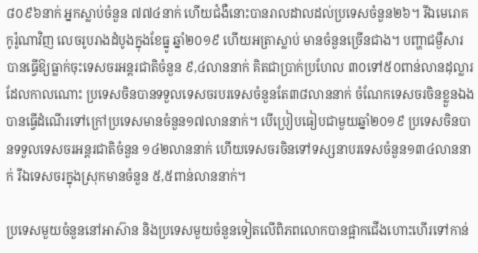៨០៩៦នាក់ អ្នកស្លាប់ចំនួន ៧៧៤នាក់ ហើយជំងឺនោះបានរាលដាលដល់ប្រទេសចំនួន២៦។ រីឯមេរោគកូរ៉ូណាវិញ លេចរូបរាងដំបូងក្នុងខែធ្នូ ឆ្នាំ២០១៩ ហើយអត្រាស្លាប់ មានចំនួនច្រើនជាង។ បញ្ហាជម្ងឺសារបានធ្វើឱ្យធ្លាក់ចុះទេសចរអន្តរជាតិចំនួន ៩,៤លាននាក់ គិតជាប្រាក់ប្រហែល ៣០ទៅ៥០ពាន់លានដុល្លារ ដែលកាលណោះ ប្រទេសចិនបានទទួលទេសចរបរទេសចំនួនតែ៣៨លាននាក់ ចំណែកទេសចរចិនខ្លួនឯងបានធ្វើដំណើរទៅក្រៅប្រទេសមានចំនួន១៧លាននាក់។ បើប្រៀបធៀបជាមួយឆ្នាំ២០១៩ ប្រទេសចិនបានទទួលទេសចរអន្តរជាតិចំនួន ១៤២លាននាក់ ហើយទេសចរចិនទៅទស្សនាបរទេសចំនួន១៣៤លាននាក់ រីឯទេសចរក្នុងស្រុកមានចំនួន ៥,៥ពាន់លាននាក់។

ប្រទេសមួយចំនួននៅអាស៊ាន និងប្រទេសមួយចំនួនទៀតលើពិភពលោកបានផ្អាកជើងហោះហើរទៅកាន់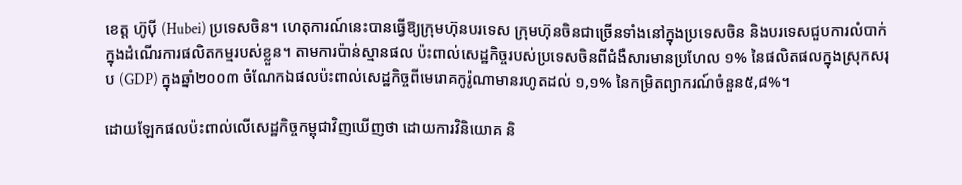ខេត្ត ហ៊ូប៉ី (Hubei) ប្រទេសចិន។ ហេតុការណ៍នេះបានធ្វើឱ្យក្រុមហ៊ុនបរទេស ក្រុមហ៊ុនចិនជាច្រើនទាំងនៅក្នុងប្រទេសចិន និងបរទេសជួបការលំបាក់ក្នុងដំណើរការផលិតកម្មរបស់ខ្លួន។ តាមការប៉ាន់ស្មានផល ប៉ះពាល់សេដ្ឋកិច្ចរបស់ប្រទេសចិនពីជំងឺសារមានប្រហែល ១% នៃផលិតផលក្នុងស្រុកសរុប (GDP) ក្នុងឆ្នាំ២០០៣ ចំណែកឯផលប៉ះពាល់សេដ្ឋកិច្ចពីមេរោគកូរ៉ូណាមានរហូតដល់ ១,១% នៃកម្រិតព្យាករណ៍ចំនួន៥,៨%។

ដោយឡែកផលប៉ះពាល់លើសេដ្ឋកិច្ចកម្ពុជាវិញឃើញថា ដោយការវិនិយោគ និ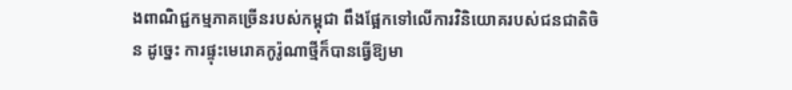ងពាណិជ្ជកម្មភាគច្រើនរបស់កម្ពុជា ពឹងផ្អែកទៅលើការវិនិយោគរបស់ជនជាតិចិន ដូច្នេះ ការផ្ទុះមេរោគកូរ៉ូណាថ្មីក៏បានធ្វើឱ្យមា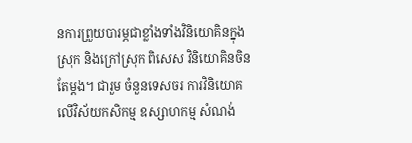នការព្រួយបារម្ភជាខ្លាំងទាំងវិនិយោគិនក្នុងស្រុក និងក្រៅស្រុក ពិសេស វិនិយោគិនចិនតែម្តង។ ជារួម ចំនួនទេសចរ ការវិនិយោគលើវិស័យកសិកម្ម ឧស្សាហកម្ម សំណង់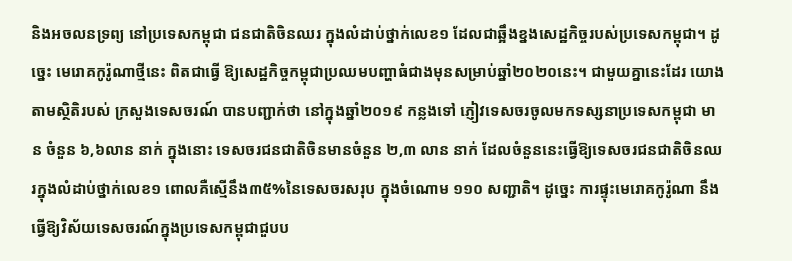និងអចលនទ្រព្យ នៅប្រទេសកម្ពុជា ជនជាតិចិនឈរ ក្នុងលំដាប់ថ្នាក់លេខ១ ដែលជាឆ្អឹងខ្នងសេដ្ឋកិច្ចរបស់ប្រទេសកម្ពុជា។ ដូច្នេះ មេរោគកូរ៉ូណាថ្មីនេះ ពិតជាធ្វើ ឱ្យសេដ្ឋកិច្ចកម្ពុជាប្រឈមបញ្ហាធំជាងមុនសម្រាប់ឆ្នាំ២០២០នេះ។ ជាមួយគ្នានេះដែរ យោងតាមស្ថិតិរបស់ ក្រសួងទេសចរណ៍ បានបញ្ជាក់ថា នៅក្នុងឆ្នាំ២០១៩ កន្លងទៅ ភ្ញៀវទេសចរចូលមកទស្សនាប្រទេសកម្ពុជា មាន ចំនួន ៦,៦លាន នាក់ ក្នុងនោះ ទេសចរជនជាតិចិនមានចំនួន ២,៣ លាន នាក់ ដែលចំនួននេះធ្វើឱ្យទេសចរជនជាតិចិនឈរក្នុងលំដាប់ថ្នាក់លេខ១ ពោលគឺស្មើនឹង៣៥%នៃទេសចរសរុប ក្នុងចំណោម ១១០ សញ្ជាតិ។ ដូច្នេះ ការផ្ទុះមេរោគកូរ៉ូណា នឹងធ្វើឱ្យវិស័យទេសចរណ៍ក្នុងប្រទេសកម្ពុជាជួបប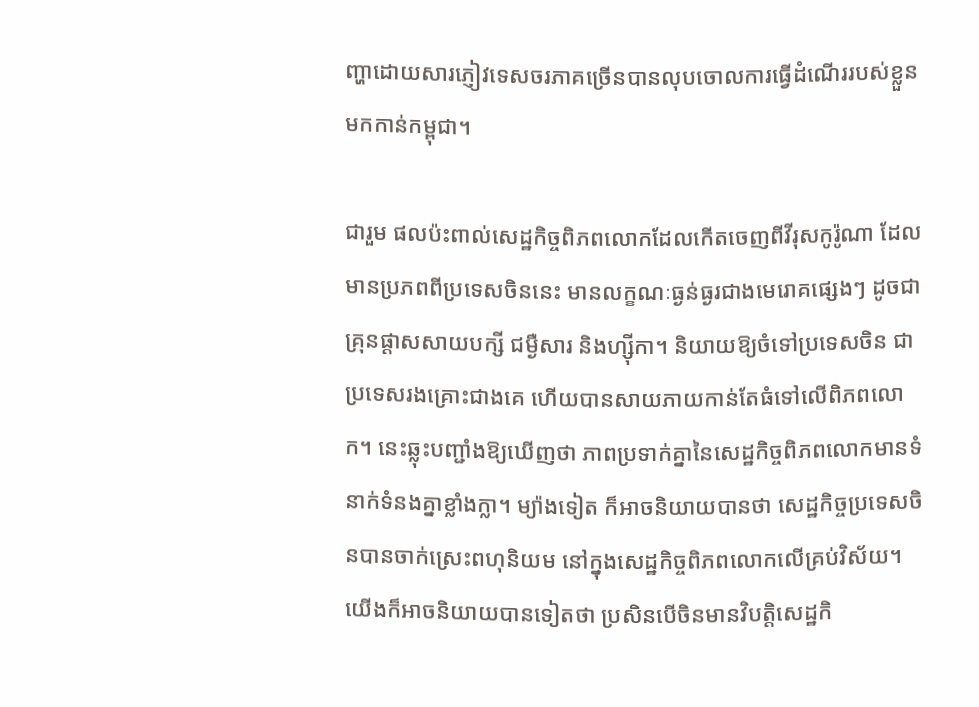ញ្ហាដោយសារភ្ញៀវទេសចរភាគច្រើនបានលុបចោលការធ្វើដំណើររបស់ខ្លួនមកកាន់កម្ពុជា។

ជារួម ផលប៉ះពាល់សេដ្ឋកិច្ចពិភពលោកដែលកើតចេញពីវីរុសកូរ៉ូណា ដែលមានប្រភពពីប្រទេសចិននេះ មានលក្ខណៈធ្ងន់ធ្ងរជាងមេរោគផ្សេងៗ ដូចជា គ្រុនផ្តាសសាយបក្សី ជម្ងឺសារ និងហ្ស៊ីកា។ និយាយឱ្យចំទៅប្រទេសចិន ជាប្រទេសរងគ្រោះជាងគេ ហើយបានសាយភាយកាន់តែធំទៅលើពិភពលោក។ នេះឆ្លុះបញ្ជាំងឱ្យឃើញថា ភាពប្រទាក់គ្នានៃសេដ្ឋកិច្ចពិភពលោកមានទំនាក់ទំនងគ្នាខ្លាំងក្លា។ ម្យ៉ាងទៀត ក៏អាចនិយាយបានថា សេដ្ឋកិច្ចប្រទេសចិនបានចាក់ស្រេះពហុនិយម នៅក្នុងសេដ្ឋកិច្ចពិភពលោកលើគ្រប់វិស័យ។ យើងក៏អាចនិយាយបានទៀតថា ប្រសិនបើចិនមានវិបត្តិសេដ្ឋកិ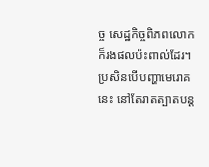ច្ច សេដ្ឋកិច្ចពិភពលោកក៏រងផលប៉ះពាល់ដែរ។ ប្រសិនបើបញ្ហាមេរោគនេះ នៅតែរាតត្បាតបន្ត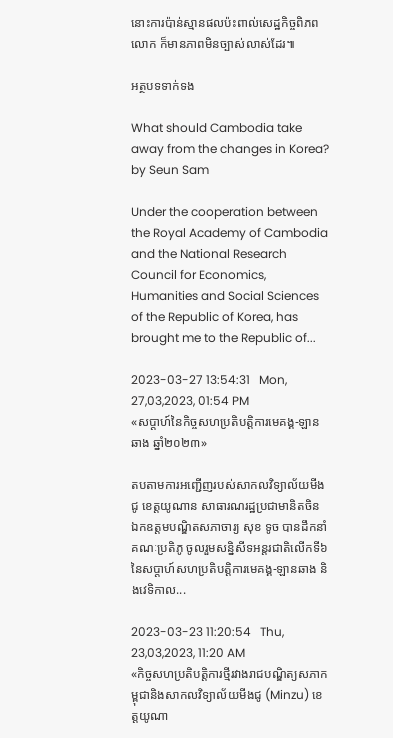នោះការប៉ាន់ស្មានផលប៉ះពាល់សេដ្ឋកិច្ចពិភពលោក ក៏មានភាពមិនច្បាស់លាស់ដែរ៕

អត្ថបទទាក់ទង

What should Cambodia take away from the changes in Korea? by Seun Sam

Under the cooperation between the Royal Academy of Cambodia and the National Research Council for Economics, Humanities and Social Sciences of the Republic of Korea, has brought me to the Republic of...

2023-03-27 13:54:31   Mon, 27,03,2023, 01:54 PM
«សប្តាហ៍នៃកិច្ចសហប្រតិបត្តិការមេគង្គ-ឡានឆាង ឆ្នាំ២០២៣»

តបតាមការអញ្ជើញរបស់សាកលវិទ្យាល័យមីងជូ ខេត្តយូណាន សាធារណរដ្ឋប្រជាមានិតចិន ឯកឧត្តមបណ្ឌិតសភាចារ្យ សុខ ទូច បានដឹកនាំគណៈប្រតិភូ ចូលរួមសន្និសីទអន្តរជាតិលើកទី៦ នៃសប្តាហ៍សហប្រតិបត្តិការមេគង្គ-ឡានឆាង និងវេទិកាល...

2023-03-23 11:20:54   Thu, 23,03,2023, 11:20 AM
«កិច្ចសហប្រតិបត្តិការថ្មីរវាងរាជបណ្ឌិត្យសភាកម្ពុជានិងសាកលវិទ្យាល័យមីងជូ (Minzu) ខេត្តយូណា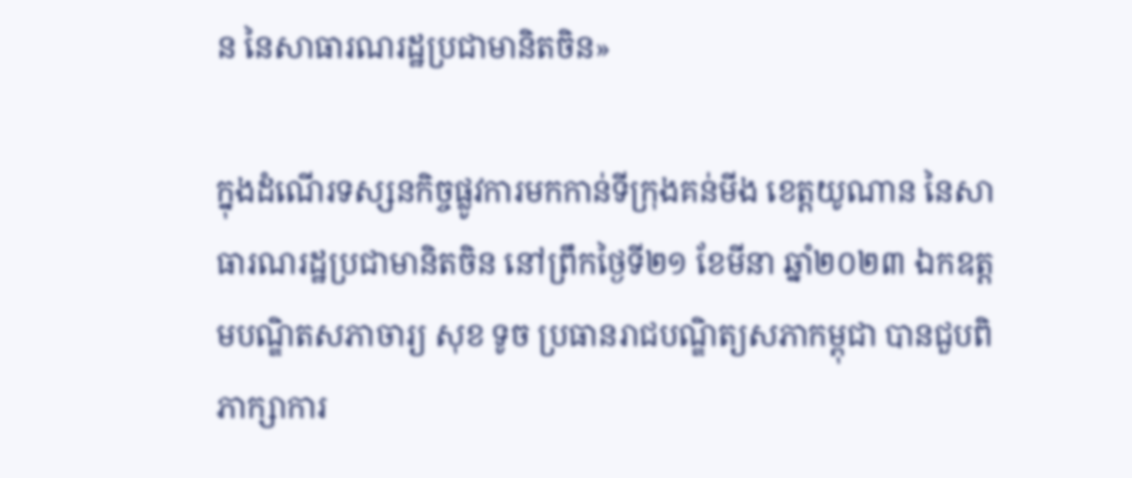ន នៃសាធារណរដ្ឋប្រជាមានិតចិន»

ក្នុងដំណើរទស្សនកិច្ចផ្លូវការមកកាន់ទីក្រុងគន់មីង ខេត្តយូណាន នៃសាធារណរដ្ឋប្រជាមានិតចិន នៅព្រឹកថ្ងៃទី២១ ខែមីនា ឆ្នាំ២០២៣ ឯកឧត្តមបណ្ឌិតសភាចារ្យ សុខ ទូច ប្រធានរាជបណ្ឌិត្យសភាកម្ពុជា បានជួបពិភាក្សាការ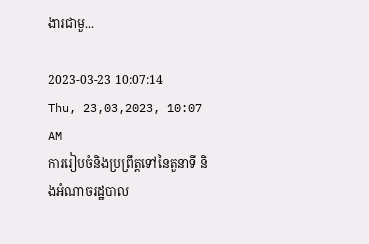ងារជាមួ...

2023-03-23 10:07:14   Thu, 23,03,2023, 10:07 AM
ការរៀបចំនិងប្រព្រឹត្តទៅនៃតួនាទី និងអំណាចរដ្ឋបាល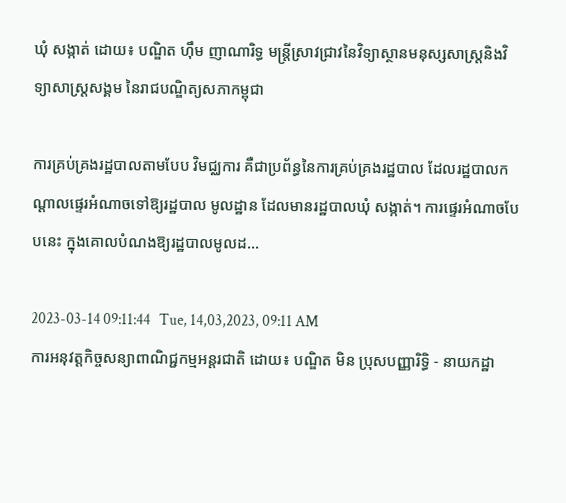ឃុំ សង្កាត់ ដោយ៖ បណ្ឌិត ហ៊ឹម ញាណារិទ្ធ មន្ត្រីស្រាវជ្រាវនៃវិទ្យាស្ថានមនុស្សសាស្រ្តនិងវិទ្យាសាស្រ្តសង្គម នៃរាជបណ្ឌិត្យសភាកម្ពុជា

ការគ្រប់គ្រងរដ្ឋបាលតាមបែប វិមជ្ឈការ គឺជាប្រព័ន្ធនៃការគ្រប់គ្រងរដ្ឋបាល ដែលរដ្ឋបាលកណ្តាលផ្ទេរអំណាចទៅឱ្យរដ្ឋបាល មូលដ្ឋាន ដែលមានរដ្ឋបាលឃុំ សង្កាត់។ ការផ្ទេរអំណាចបែបនេះ ក្នុងគោលបំណងឱ្យរដ្ឋបាលមូលដ...

2023-03-14 09:11:44   Tue, 14,03,2023, 09:11 AM
ការអនុវត្តកិច្ចសន្យាពាណិជ្ជកម្មអន្តរជាតិ ដោយ៖ បណ្ឌិត មិន ប្រុសបញ្ញារិទ្ធិ - នាយកដ្ឋា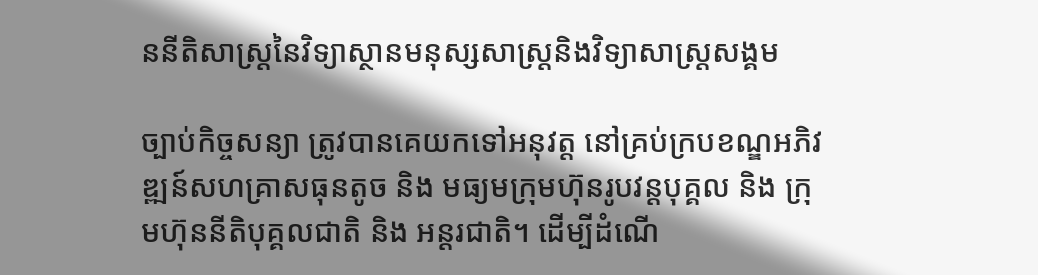ននីតិសាស្រ្តនៃវិទ្យាស្ថានមនុស្សសាស្រ្តនិងវិទ្យាសាស្រ្តសង្គម

ច្បាប់កិច្ចសន្យា ត្រូវបានគេយកទៅអនុវត្ត នៅគ្រប់ក្របខណ្ឌអភិវឌ្ឍន៍សហគ្រាសធុនតូច និង មធ្យមក្រុមហ៊ុនរូបវន្តបុគ្គល និង ក្រុមហ៊ុននីតិបុគ្គលជាតិ និង អន្តរជាតិ។ ដើម្បីដំណើ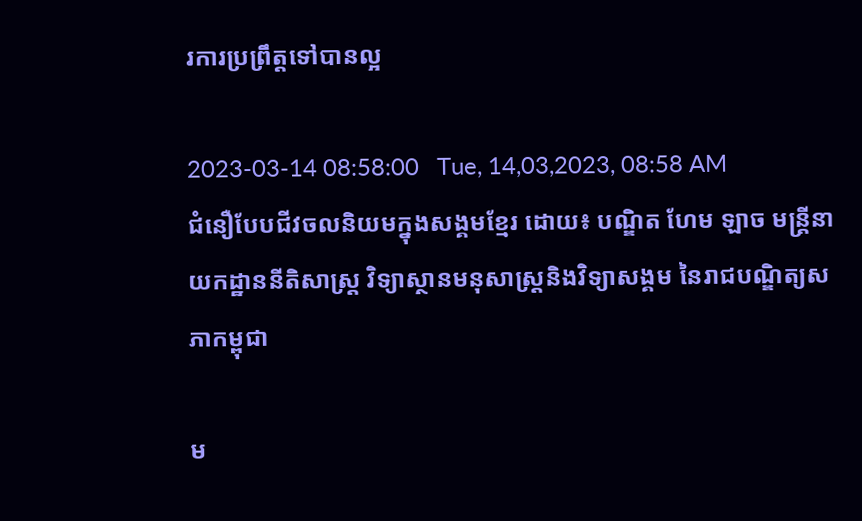រការប្រព្រឹត្តទៅបានល្អ

2023-03-14 08:58:00   Tue, 14,03,2023, 08:58 AM
ជំនឿបែបជីវចលនិយមក្នុងសង្គមខ្មែរ ដោយ៖ បណ្ឌិត ហែម ឡាច មន្ត្រីនាយកដ្ឋាននីតិសាស្ត្រ វិទ្យាស្ថានមនុសាស្ត្រនិងវិទ្យាសង្គម នៃរាជបណ្ឌិត្យសភាកម្ពុជា

ម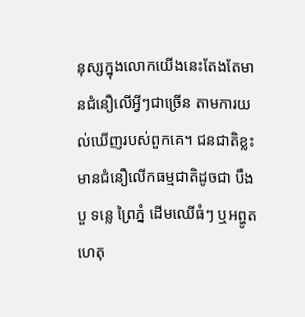នុស្សក្នុងលោកយើងនេះតែងតែមានជំនឿលើអ្វីៗជាច្រើន តាមការយល់ឃើញរបស់ពួកគេ។ ជនជាតិខ្លះមានជំនឿលើកធម្មជាតិដូចជា បឹងបួ ទន្លេ ព្រៃភ្នំ ដើមឈើធំៗ ឬអព្ហូតហេតុ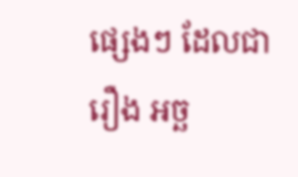ផ្សេងៗ ដែលជារឿង អច្ឆ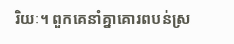រិយៈ។ ពួកគេនាំគ្នាគោរពបន់ស្រ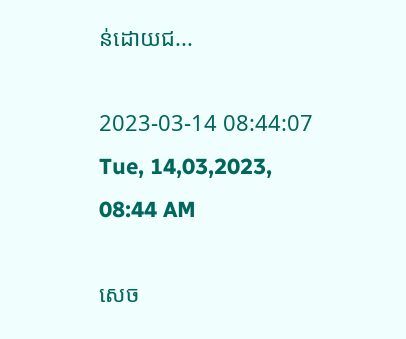ន់ដោយជ...

2023-03-14 08:44:07   Tue, 14,03,2023, 08:44 AM

សេច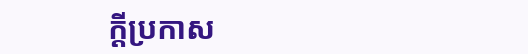ក្តីប្រកាស